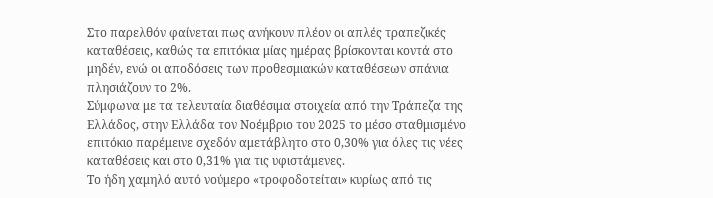Στο παρελθόν φαίνεται πως ανήκουν πλέον οι απλές τραπεζικές καταθέσεις, καθώς τα επιτόκια μίας ημέρας βρίσκονται κοντά στο μηδέν, ενώ οι αποδόσεις των προθεσμιακών καταθέσεων σπάνια πλησιάζουν το 2%.
Σύμφωνα με τα τελευταία διαθέσιμα στοιχεία από την Τράπεζα της Ελλάδος, στην Ελλάδα τον Νοέμβριο του 2025 το μέσο σταθμισμένο επιτόκιο παρέμεινε σχεδόν αμετάβλητο στο 0,30% για όλες τις νέες καταθέσεις και στο 0,31% για τις υφιστάμενες.
Το ήδη χαμηλό αυτό νούμερο «τροφοδοτείται» κυρίως από τις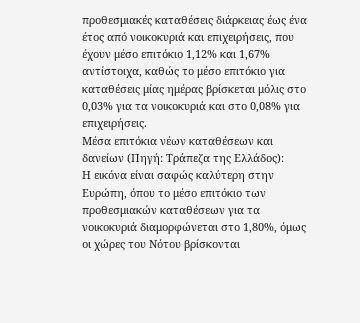προθεσμιακές καταθέσεις διάρκειας έως ένα έτος από νοικοκυριά και επιχειρήσεις, που έχουν μέσο επιτόκιο 1,12% και 1,67% αντίστοιχα, καθώς το μέσο επιτόκιο για καταθέσεις μίας ημέρας βρίσκεται μόλις στο 0,03% για τα νοικοκυριά και στο 0,08% για επιχειρήσεις.
Μέσα επιτόκια νέων καταθέσεων και δανείων (Πηγή: Τράπεζα της Ελλάδος):
Η εικόνα είναι σαφώς καλύτερη στην Ευρώπη, όπου το μέσο επιτόκιο των προθεσμιακών καταθέσεων για τα νοικοκυριά διαμορφώνεται στο 1,80%, όμως οι χώρες του Νότου βρίσκονται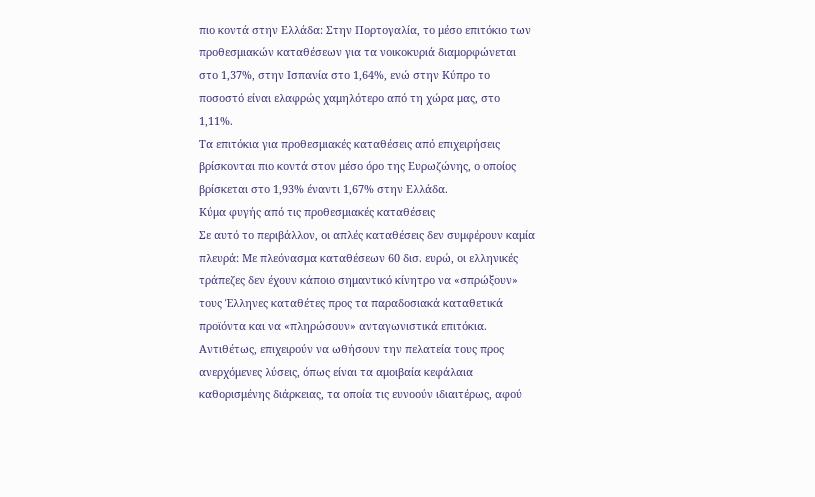πιο κοντά στην Ελλάδα: Στην Πορτογαλία, το μέσο επιτόκιο των προθεσμιακών καταθέσεων για τα νοικοκυριά διαμορφώνεται στο 1,37%, στην Ισπανία στο 1,64%, ενώ στην Κύπρο το ποσοστό είναι ελαφρώς χαμηλότερο από τη χώρα μας, στο 1,11%.
Τα επιτόκια για προθεσμιακές καταθέσεις από επιχειρήσεις βρίσκονται πιο κοντά στον μέσο όρο της Ευρωζώνης, ο οποίος βρίσκεται στο 1,93% έναντι 1,67% στην Ελλάδα.
Κύμα φυγής από τις προθεσμιακές καταθέσεις
Σε αυτό το περιβάλλον, οι απλές καταθέσεις δεν συμφέρουν καμία πλευρά: Με πλεόνασμα καταθέσεων 60 δισ. ευρώ, οι ελληνικές τράπεζες δεν έχουν κάποιο σημαντικό κίνητρο να «σπρώξουν» τους Έλληνες καταθέτες προς τα παραδοσιακά καταθετικά προϊόντα και να «πληρώσουν» ανταγωνιστικά επιτόκια.
Αντιθέτως, επιχειρούν να ωθήσουν την πελατεία τους προς ανερχόμενες λύσεις, όπως είναι τα αμοιβαία κεφάλαια καθορισμένης διάρκειας, τα οποία τις ευνοούν ιδιαιτέρως, αφού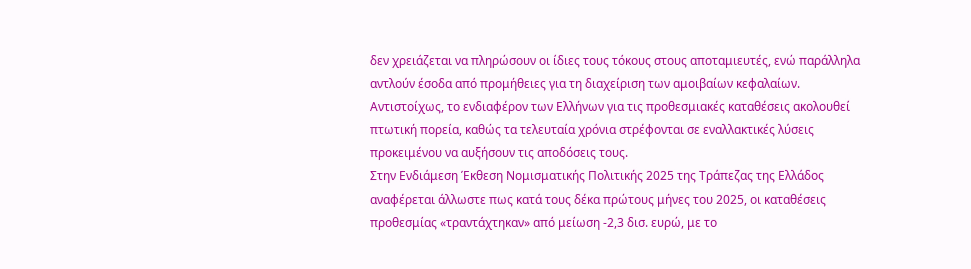δεν χρειάζεται να πληρώσουν οι ίδιες τους τόκους στους αποταμιευτές, ενώ παράλληλα αντλούν έσοδα από προμήθειες για τη διαχείριση των αμοιβαίων κεφαλαίων.
Αντιστοίχως, το ενδιαφέρον των Ελλήνων για τις προθεσμιακές καταθέσεις ακολουθεί πτωτική πορεία, καθώς τα τελευταία χρόνια στρέφονται σε εναλλακτικές λύσεις προκειμένου να αυξήσουν τις αποδόσεις τους.
Στην Ενδιάμεση Έκθεση Νομισματικής Πολιτικής 2025 της Τράπεζας της Ελλάδος αναφέρεται άλλωστε πως κατά τους δέκα πρώτους μήνες του 2025, οι καταθέσεις προθεσμίας «τραντάχτηκαν» από μείωση -2,3 δισ. ευρώ, με το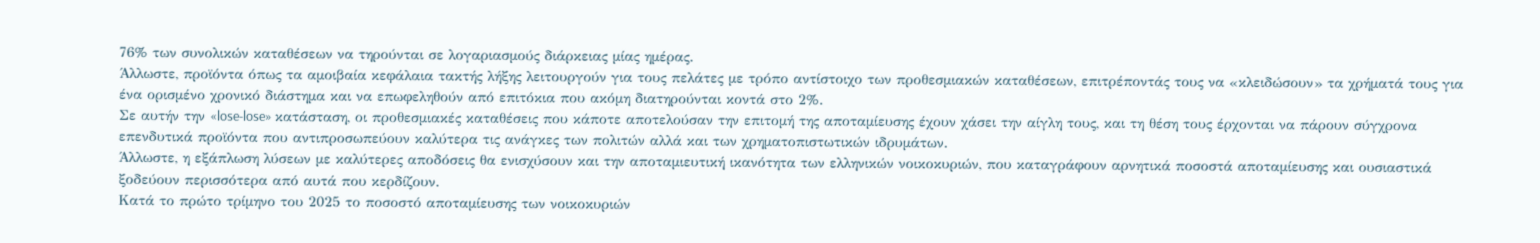76% των συνολικών καταθέσεων να τηρούνται σε λογαριασμούς διάρκειας μίας ημέρας.
Άλλωστε, προϊόντα όπως τα αμοιβαία κεφάλαια τακτής λήξης λειτουργούν για τους πελάτες με τρόπο αντίστοιχο των προθεσμιακών καταθέσεων, επιτρέποντάς τους να «κλειδώσουν» τα χρήματά τους για ένα ορισμένο χρονικό διάστημα και να επωφεληθούν από επιτόκια που ακόμη διατηρούνται κοντά στο 2%.
Σε αυτήν την «lose-lose» κατάσταση, οι προθεσμιακές καταθέσεις που κάποτε αποτελούσαν την επιτομή της αποταμίευσης έχουν χάσει την αίγλη τους, και τη θέση τους έρχονται να πάρουν σύγχρονα επενδυτικά προϊόντα που αντιπροσωπεύουν καλύτερα τις ανάγκες των πολιτών αλλά και των χρηματοπιστωτικών ιδρυμάτων.
Άλλωστε, η εξάπλωση λύσεων με καλύτερες αποδόσεις θα ενισχύσουν και την αποταμιευτική ικανότητα των ελληνικών νοικοκυριών, που καταγράφουν αρνητικά ποσοστά αποταμίευσης και ουσιαστικά ξοδεύουν περισσότερα από αυτά που κερδίζουν.
Κατά το πρώτο τρίμηνο του 2025 το ποσοστό αποταμίευσης των νοικοκυριών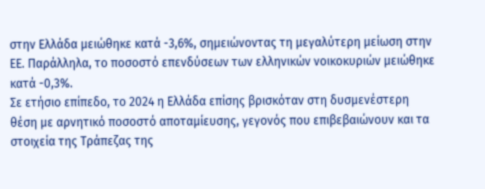στην Ελλάδα μειώθηκε κατά -3,6%, σημειώνοντας τη μεγαλύτερη μείωση στην ΕΕ. Παράλληλα, το ποσοστό επενδύσεων των ελληνικών νοικοκυριών μειώθηκε κατά -0,3%.
Σε ετήσιο επίπεδο, το 2024 η Ελλάδα επίσης βρισκόταν στη δυσμενέστερη θέση με αρνητικό ποσοστό αποταμίευσης, γεγονός που επιβεβαιώνουν και τα στοιχεία της Τράπεζας της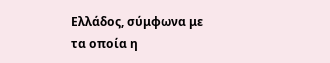Ελλάδος, σύμφωνα με τα οποία η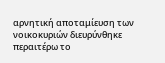αρνητική αποταμίευση των νοικοκυριών διευρύνθηκε περαιτέρω το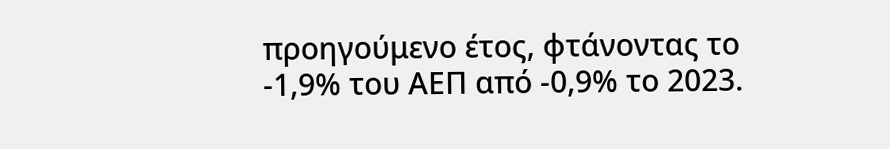προηγούμενο έτος, φτάνοντας το -1,9% του ΑΕΠ από -0,9% το 2023.